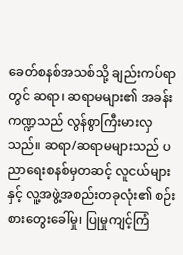ခေတ်စနစ်အသစ်သို့ ချည်းကပ်ရာတွင် ဆရာ၊ ဆရာမများ၏ အခန်းကဏ္ဍသည် လွန်စွာကြီးမားလှသည်။ ဆရာ/ဆရာမများသည် ပညာရေးစနစ်မှတဆင့် လူငယ်များနှင့် လူ့အဖွဲ့အစည်းတခုလုံး၏ စဉ်းစားတွေးခေါ်မှု၊ ပြုမှုကျင့်ကြံ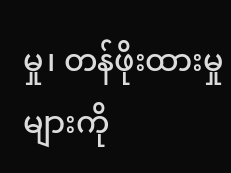မှု၊ တန်ဖိုးထားမှုများကို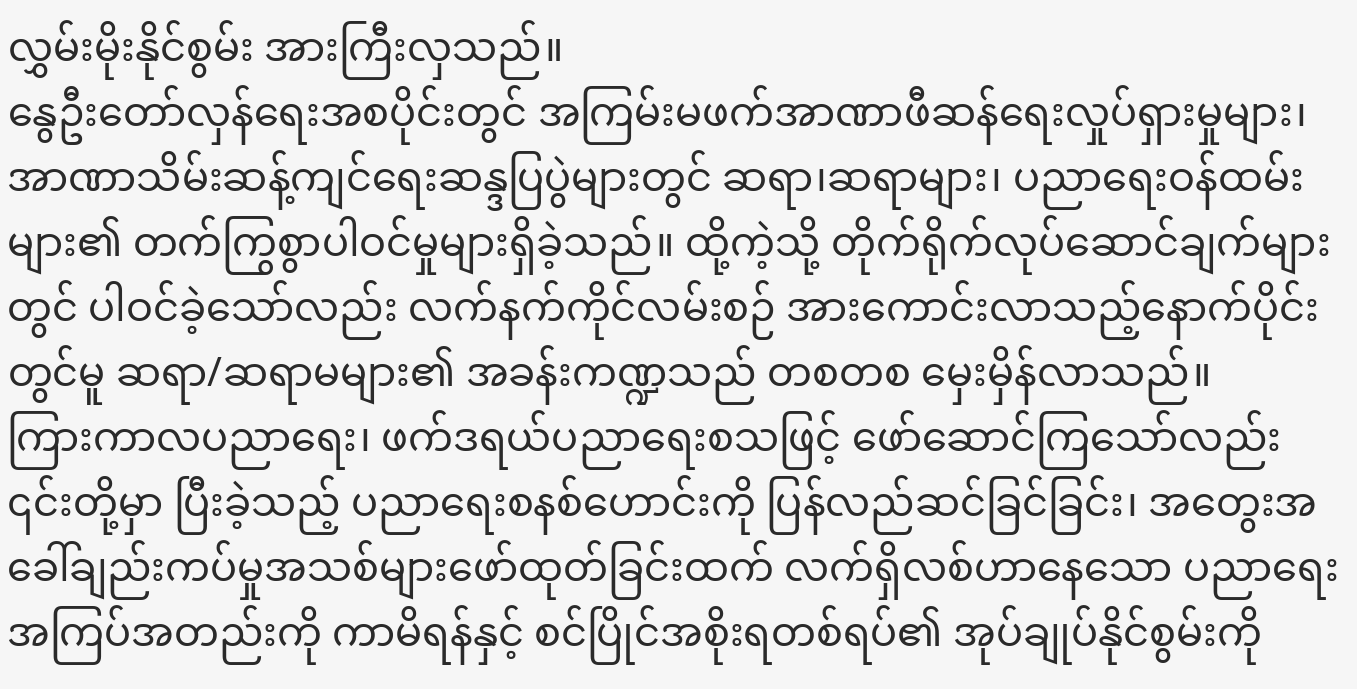လွှမ်းမိုးနိုင်စွမ်း အားကြီးလှသည်။
နွေဦးတော်လှန်ရေးအစပိုင်းတွင် အကြမ်းမဖက်အာဏာဖီဆန်ရေးလှုပ်ရှားမှုများ၊ အာဏာသိမ်းဆန့်ကျင်ရေးဆန္ဒပြပွဲများတွင် ဆရာ၊ဆရာများ၊ ပညာရေးဝန်ထမ်းများ၏ တက်ကြွစွာပါဝင်မှုများရှိခဲ့သည်။ ထို့ကဲ့သို့ တိုက်ရိုက်လုပ်ဆောင်ချက်များတွင် ပါဝင်ခဲ့သော်လည်း လက်နက်ကိုင်လမ်းစဉ် အားကောင်းလာသည့်နောက်ပိုင်းတွင်မူ ဆရာ/ဆရာမများ၏ အခန်းကဏ္ဍသည် တစတစ မှေးမှိန်လာသည်။
ကြားကာလပညာရေး၊ ဖက်ဒရယ်ပညာရေးစသဖြင့် ဖော်ဆောင်ကြသော်လည်း ၎င်းတို့မှာ ပြီးခဲ့သည့် ပညာရေးစနစ်ဟောင်းကို ပြန်လည်ဆင်ခြင်ခြင်း၊ အတွေးအခေါ်ချည်းကပ်မှုအသစ်များဖော်ထုတ်ခြင်းထက် လက်ရှိလစ်ဟာနေသော ပညာရေးအကြပ်အတည်းကို ကာမိရန်နှင့် စင်ပြိုင်အစိုးရတစ်ရပ်၏ အုပ်ချုပ်နိုင်စွမ်းကို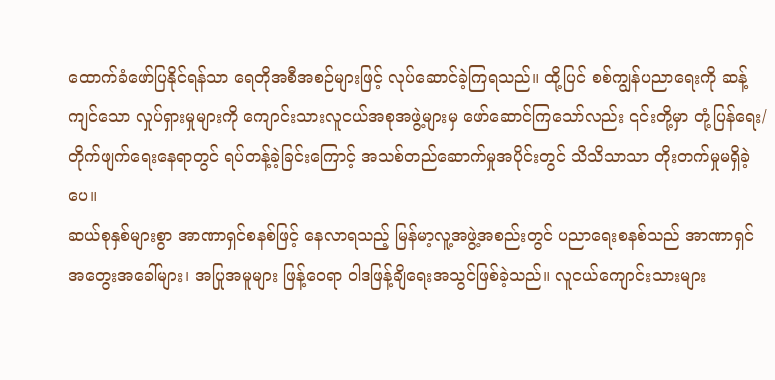ထောက်ခံဖော်ပြနိုင်ရန်သာ ရေတိုအစီအစဉ်များဖြင့် လုပ်ဆောင်ခဲ့ကြရသည်။ ထို့ပြင် စစ်ကျွန်ပညာရေးကို ဆန့်ကျင်သော လှုပ်ရှားမှုများကို ကျောင်းသားလူငယ်အစုအဖွဲ့များမှ ဖော်ဆောင်ကြသော်လည်း ၎င်းတို့မှာ တုံ့ပြန်ရေး/တိုက်ဖျက်ရေးနေရာတွင် ရပ်တန့်ခဲ့ခြင်းကြောင့် အသစ်တည်ဆောက်မှုအပိုင်းတွင် သိသိသာသာ တိုးတက်မှုမရှိခဲ့ပေ။
ဆယ်စုနှစ်များစွာ အာဏာရှင်စနစ်ဖြင့် နေလာရသည့် မြန်မာ့လူ့အဖွဲ့အစည်းတွင် ပညာရေးစနစ်သည် အာဏာရှင်အတွေးအခေါ်များ၊ အပြုအမူများ ဖြန့်ဝေရာ ဝါဒဖြန့်ချိရေးအသွင်ဖြစ်ခဲ့သည်။ လူငယ်ကျောင်းသားများ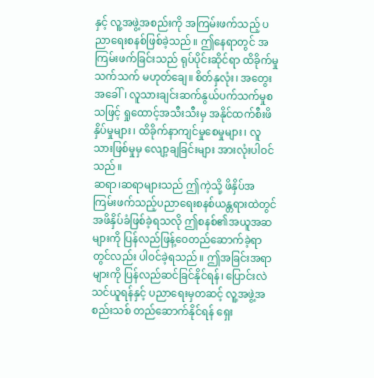နှင့် လူ့အဖွဲ့အစည်းကို အကြမ်းဖက်သည့် ပညာရေးစနစ်ဖြစ်ခဲ့သည်။ ဤနေရာတွင် အကြမ်းဖက်ခြင်းသည် ရုပ်ပိုင်းဆိုင်ရာ ထိခိုက်မှုသက်သက် မဟုတ်ချေ။ စိတ်နှလုံး၊ အတွေးအခေါ်၊ လူသားချင်းဆက်နွယ်ပက်သက်မှုစသဖြင့် ရှုထောင့်အသီးသီးမှ အနိုင်ထက်စီးဖိနှိပ်မှုများ၊ ထိခိုက်နာကျင်မှုစေမှုများ၊ လူသားဖြစ်မှုမှ လျော့ချခြင်းများ အားလုံးပါဝင်သည်။
ဆရာ၊ဆရာများသည် ဤကဲ့သို့ ဖိနှိပ်အကြမ်းဖက်သည့်ပညာရေးစနစ်ယန္တရားထဲတွင် အဖိနှိပ်ခံဖြစ်ခဲ့ရသလို ဤစနစ်၏အယူအဆများကို ပြန်လည်ဖြန့်ဝေတည်ဆောက်ခဲ့ရာတွင်လည်း ပါဝင်ခဲ့ရသည်။ ဤအခြင်းအရာများကို ပြန်လည်ဆင်ခြင်နိုင်ရန်၊ ပြောင်းလဲသင်ယူရန်နှင့် ပညာရေးမှတဆင့် လူ့အဖွဲ့အစည်းသစ် တည်ဆောက်နိုင်ရန် ရှေး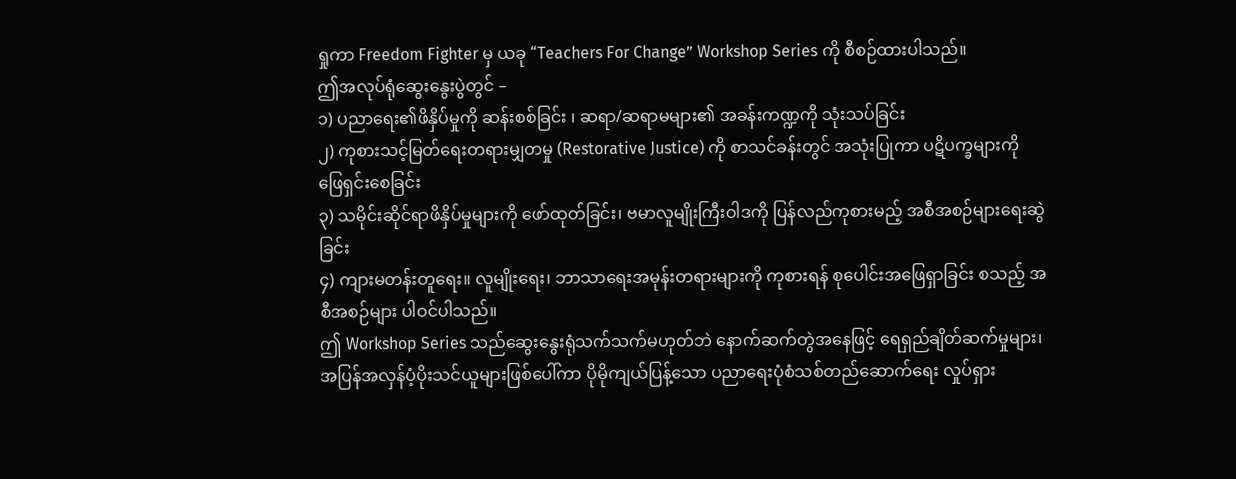ရှုကာ Freedom Fighter မှ ယခု “Teachers For Change” Workshop Series ကို စီစဉ်ထားပါသည်။
ဤအလုပ်ရုံဆွေးနွေးပွဲတွင် –
၁) ပညာရေး၏ဖိနှိပ်မှုကို ဆန်းစစ်ခြင်း ၊ ဆရာ/ဆရာမများ၏ အခန်းကဏ္ဍကို သုံးသပ်ခြင်း
၂) ကုစားသင့်မြတ်ရေးတရားမျှတမှု (Restorative Justice) ကို စာသင်ခန်းတွင် အသုံးပြုကာ ပဋိပက္ခများကို ဖြေရှင်းစေခြင်း
၃) သမိုင်းဆိုင်ရာဖိနှိပ်မှုများကို ဖော်ထုတ်ခြင်း၊ ဗမာလူမျိုးကြီးဝါဒကို ပြန်လည်ကုစားမည့် အစီအစဉ်များရေးဆွဲခြင်း
၄) ကျားမတန်းတူရေး။ လူမျိုးရေး၊ ဘာသာရေးအမုန်းတရားများကို ကုစားရန် စုပေါင်းအဖြေရှာခြင်း စသည့် အစီအစဉ်များ ပါဝင်ပါသည်။
ဤ Workshop Series သည်ဆွေးနွေးရုံသက်သက်မဟုတ်ဘဲ နောက်ဆက်တွဲအနေဖြင့် ရေရှည်ချိတ်ဆက်မှုများ၊ အပြန်အလှန်ပံ့ပိုးသင်ယူများဖြစ်ပေါ်ကာ ပိုမိုကျယ်ပြန့်သော ပညာရေးပုံစံသစ်တည်ဆောက်ရေး လှုပ်ရှား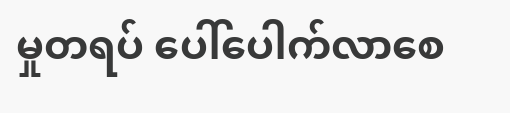မှုတရပ် ပေါ်ပေါက်လာစေ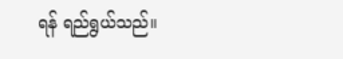ရန် ရည်ရွယ်သည်။